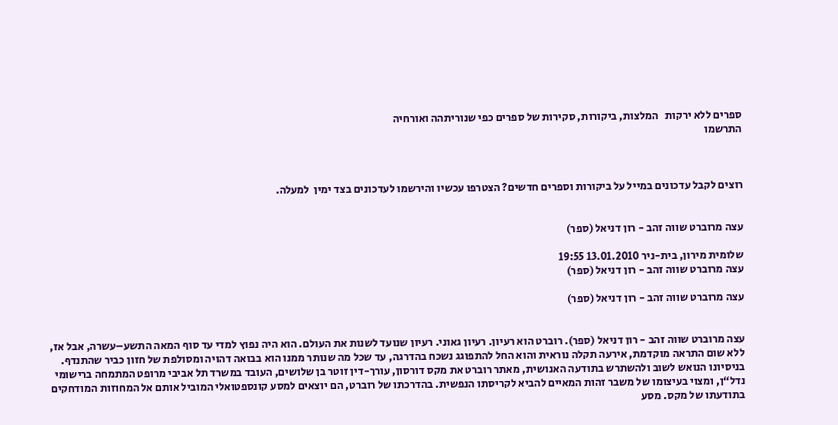ספרים ללא ירקות   המלצות, ביקורות, סקירות של ספרים כפי שנוריתהה ואורחיה
התרשמו



רוצים לקבל עדכונים במייל על ביקורות וספרים חדשים? הצטרפו עכשיו והירשמו לעדכונים בצד ימין  למעלה.


עצה מרוברט שווה זהב - רון דניאל (ספר)

שלומית מירון, בית-ניר 13.01.2010 19:55
עצה מרוברט שווה זהב - רון דניאל (ספר)

עצה מרוברט שווה זהב - רון דניאל (ספר)


עצה מרוברט שווה זהב - רון דניאל (ספר). רוברט הוא רעיון. רעיון גאוני. רעיון שנועד לשנות את העולם. הוא היה נפוץ למדי עד סוף המאה התשע–עשרה, אבל אז, ללא שום התראה מוקדמת, אירעה תקלה נוראית והוא החל להתפוגג נשכח בהדרגה, עד שכל מה שנותר ממנו הוא בבואה דהויה ומסולפת של חזון כביר שהתנדף. בניסיונו הנואש לשוב ולהשתרש בתודעה האנושית, מאתר רוברט את מקס דורסון, עורך-דין זוטר בן שלושים, העובד במשרד תל אביבי מרופט המתמחה ברישומי נדל“ן, ומצוי בעיצומו של משבר זהות המאיים להביא לקריסתו הנפשית. בהדרכתו של רוברט, הם יוצאים למסע קונספטואלי המוביל אותם אל המחוזות המודחקים בתודעתו של מקס. מסע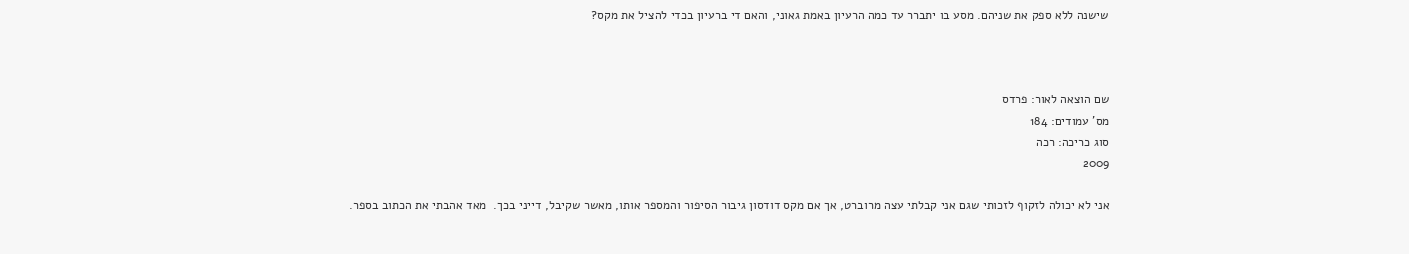שישנה ללא ספק את שניהם. מסע בו יתברר עד כמה הרעיון באמת גאוני, והאם די ברעיון בכדי להציל את מקס?



שם הוצאה לאור: פרדס
מס' עמודים: 184
סוג כריכה: רכה
2009

אני לא יכולה לזקוף לזכותי שגם אני קבלתי עצה מרוברט, אך אם מקס דודסון גיבור הסיפור והמספר אותו, מאשר שקיבל, דייני בכך.  מאד אהבתי את הכתוב בספר.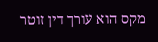מקס הוא עורך דין זוטר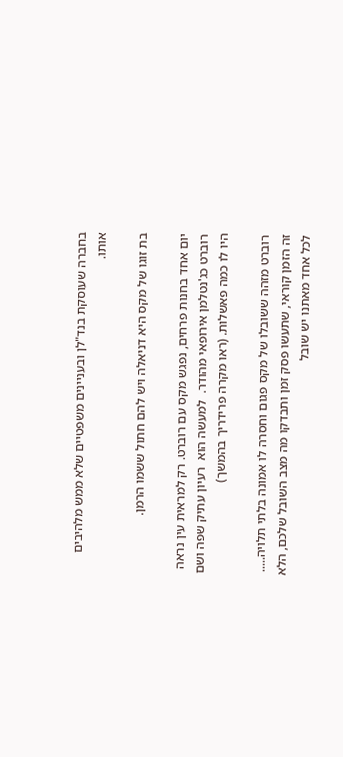בחברה שעוסקת בנד"לן ובעניינים משפטיים שלא ממש מלהיבים אותו.

בת זוגו של מקס היא דניאלה ויש להם חתול ששמו הרמן.

יום אחד בחנות פרחים, נפגש מקס עם רוברט. רק למראית עין נראה רוברט כג'נטלמן אירופאי מהודר.  למעשה הוא  רעיון עתיק שפה ושם היו לו כמה פאשלות. (ראו מקרה פרידריך בהמשך)

רוברט מזהה ששובלו של מקס פגום וחסרה לו אמונה בלתי תלויה..... זה הזמן קוראי, שתעשו פסק זמן ותבדקו מה מצב השובל שלכם, הלא לכל אחד מאתנו יש שובל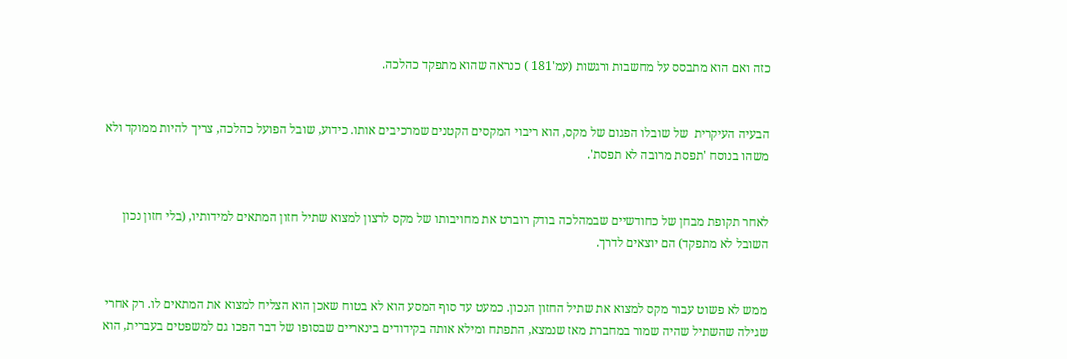כזה ואם הוא מתבסס על מחשבות ורגשות (עמ'181 ) כנראה שהוא מתפקד כהלכה.


הבעיה העיקרית  של שובלו הפגום של מקס, הוא ריבוי המקסים הקטנים שמרכיבים אותו. כידוע, שובל הפועל כהלכה, צריך להיות ממוקד ולא משהו בנוסח 'תפסת מרובה לא תפסת'.


לאחר תקופת מבחן של כחודשיים שבמהלכה בודק רוברט את מחויבותו של מקס לרצון למצוא שתיל חזון המתאים למידותיו, (בלי חזון נכון השובל לא מתפקד) הם יוצאים לדרך.


ממש לא פשוט עבור מקס למצוא את שתיל החזון הנכון. כמעט עד סוף המסע הוא לא בטוח שאכן הוא הצליח למצוא את המתאים לו. רק אחרי שגילה שהשתיל שהיה שמור במחברת מאז שנמצא, התפתח ומילא אותה בקידודים בינאריים שבסופו של דבר הפכו גם למשפטים בעברית, הוא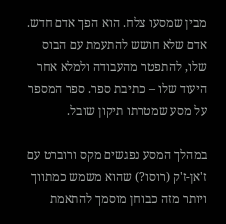מבין שמסעו צלח. הוא הפך אדם חדש. אדם שלא חושש להתעמת עם הבוס שלו, להתפטר מהעבודה ולמלא אחר היעוד שלו – כתיבת ספר. ספר המספר על מסע שמטרתו תיקון שובל.

במהלך המסע נפגשים מקס ורוברט עם ז'אן-ז'ק (רוסו?) שהוא משמש כמתווך ויותר מזה כבוחן מוסמך להתאמת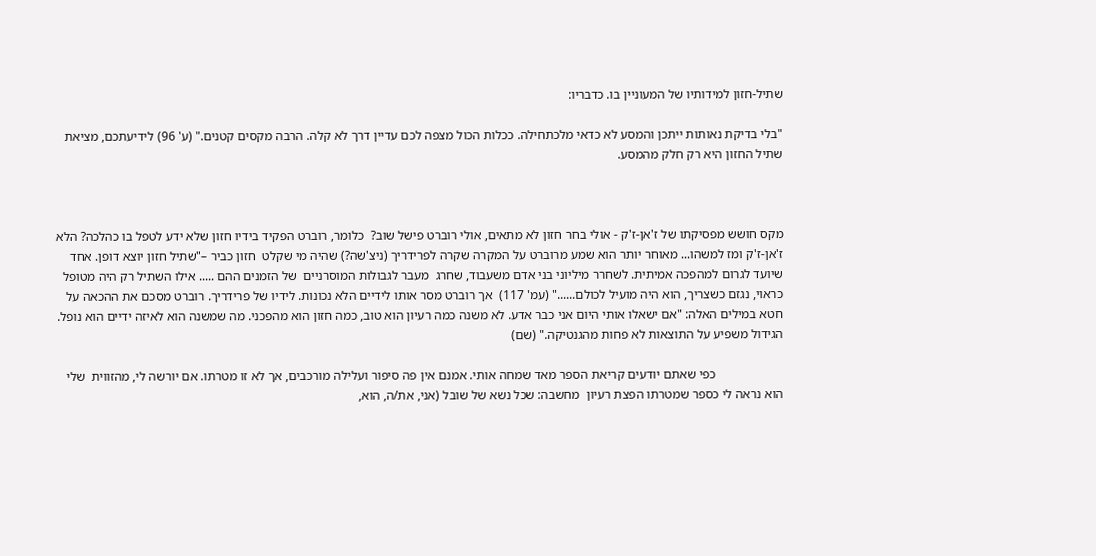שתיל-חזון למידותיו של המעוניין בו. כדבריו:

"בלי בדיקת נאותות ייתכן והמסע לא כדאי מלכתחילה. ככלות הכול מצפה לכם עדיין דרך לא קלה. הרבה מקסים קטנים." (ע' 96) לידיעתכם, מציאת שתיל החזון היא רק חלק מהמסע.



מקס חושש מפסיקתו של ז'אן-ז'ק - אולי בחר חזון לא מתאים, אולי רוברט פישל שוב?  כלומר, רוברט הפקיד בידיו חזון שלא ידע לטפל בו כהלכה? הלא ז'אן-ז'ק ומז למשהו... מאוחר יותר הוא שמע מרוברט על המקרה שקרה לפרידריך (ניצ'שה?) שהיה מי שקלט  חזון כביר –"שתיל חזון יוצא דופן. אחד שיועד לגרום למהפכה אמיתית. לשחרר מיליוני בני אדם משעבוד, שחרג  מעבר לגבולות המוסרניים  של הזמנים ההם ..... אילו השתיל רק היה מטופל כראוי, נגזם כשצריך, הוא היה מועיל לכולם......" (עמ' 117)  אך רוברט מסר אותו לידיים הלא נכונות. לידיו של פרידריך. רוברט מסכם את ההכאה על חטא במילים האלה: "אם ישאלו אותי היום אני כבר אדע. לא משנה כמה רעיון הוא טוב, כמה חזון הוא מהפכני. מה שמשנה הוא לאיזה ידיים הוא נופל. הגידול משפיע על התוצאות לא פחות מהגנטיקה." (שם)

                     כפי שאתם יודעים קריאת הספר מאד שמחה אותי. אמנם אין פה סיפור ועלילה מורכבים, אך לא זו מטרתו. אם יורשה לי, מהזווית  שלי הוא נראה לי כספר שמטרתו הפצת רעיון  מחשבה: שכל נשא של שובל (אני, את/ה, הוא,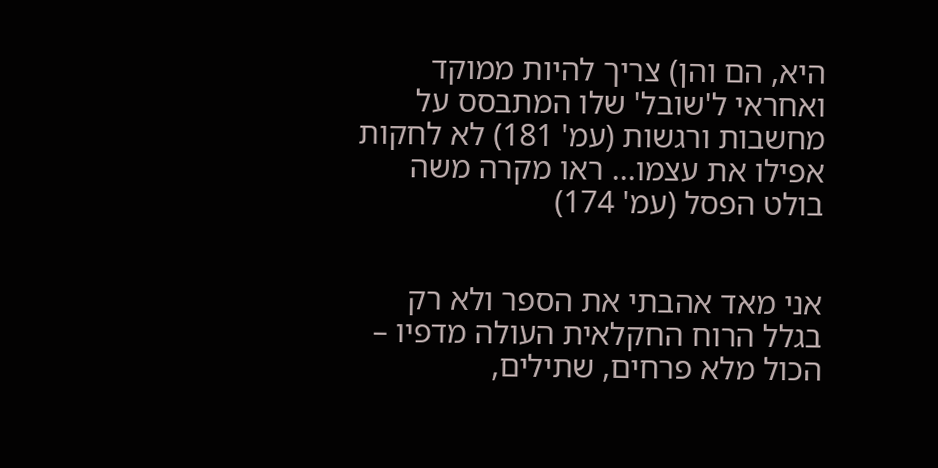היא, הם והן) צריך להיות ממוקד ואחראי ל'שובל' שלו המתבסס על מחשבות ורגשות (עמ' 181) לא לחקות אפילו את עצמו... ראו מקרה משה בולט הפסל (עמ' 174)


אני מאד אהבתי את הספר ולא רק בגלל הרוח החקלאית העולה מדפיו – הכול מלא פרחים, שתילים,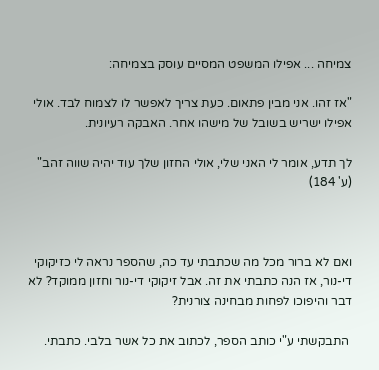צמיחה ... אפילו המשפט המסיים עוסק בצמיחה:

"אז זהו. אני מבין פתאום. כעת צריך לאפשר לו לצמוח לבד. אולי אפילו ישריש בשובל של מישהו אחר. האבקה רעיונית.

לך תדע, אומר לי האני שלי, אולי החזון שלך עוד יהיה שווה זהב" (ע' 184)



ואם לא ברור מכל מה שכתבתי עד כה, שהספר נראה לי כזיקוקי די-נור, אז הנה כתבתי את זה. אבל זיקוקי די-נור וחזון ממוקד? לא דבר והיפוכו לפחות מבחינה צורנית?

 התבקשתי ע"י כותב הספר, לכתוב את כל אשר בלבי. כתבתי.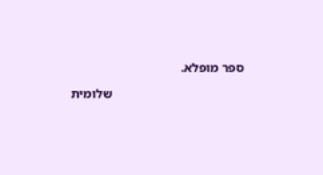ספר מופלא.

                                         שלומית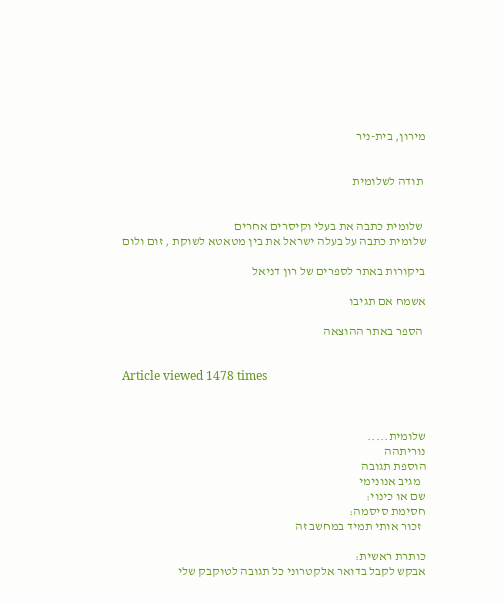מירון, בית-ניר


 תודה לשלומית


 שלומית כתבה את בעלי וקיסרים אחרים
שלומית כתבה על בעלה ישראל את בין מטאטא לשוקת , זום ולום

ביקורות באתר לספרים של רון דניאל

אשמח אם תגיבו

 הספר באתר ההוצאה


Article viewed 1478 times



שלומית.....
נוריתהה
הוספת תגובה
  מגיב אנונימי
שם או כינוי:
חסימת סיסמה:
  זכור אותי תמיד במחשב זה

כותרת ראשית:
אבקש לקבל בדואר אלקטרוני כל תגובה לטוקבק שלי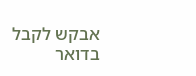אבקש לקבל בדואר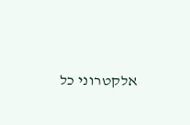אלקטרוני כל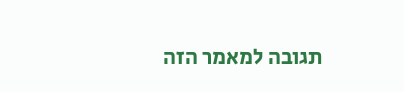תגובה למאמר הזה